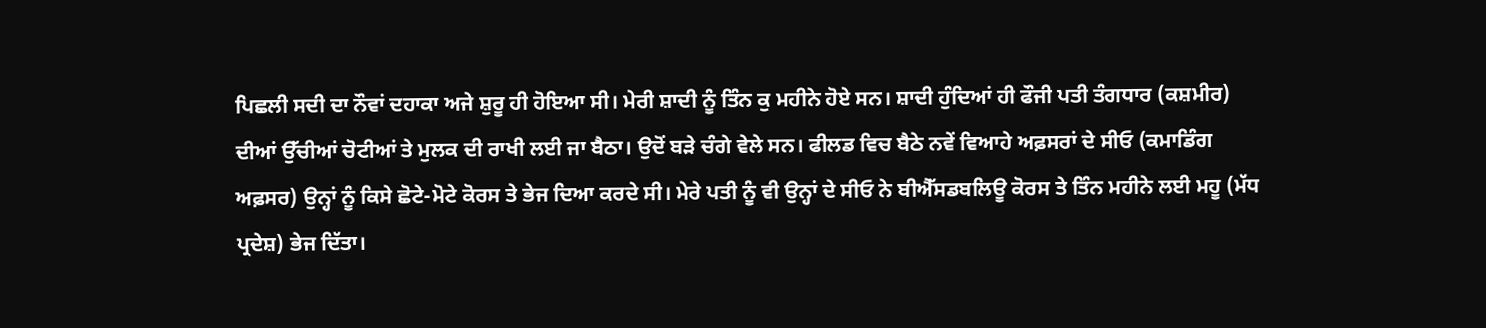ਪਿਛਲੀ ਸਦੀ ਦਾ ਨੌਵਾਂ ਦਹਾਕਾ ਅਜੇ ਸ਼ੁਰੂ ਹੀ ਹੋਇਆ ਸੀ। ਮੇਰੀ ਸ਼ਾਦੀ ਨੂੰ ਤਿੰਨ ਕੁ ਮਹੀਨੇ ਹੋਏ ਸਨ। ਸ਼ਾਦੀ ਹੁੰਦਿਆਂ ਹੀ ਫੌਜੀ ਪਤੀ ਤੰਗਧਾਰ (ਕਸ਼ਮੀਰ) ਦੀਆਂ ਉੱਚੀਆਂ ਚੋਟੀਆਂ ਤੇ ਮੁਲਕ ਦੀ ਰਾਖੀ ਲਈ ਜਾ ਬੈਠਾ। ਉਦੋਂ ਬੜੇ ਚੰਗੇ ਵੇਲੇ ਸਨ। ਫੀਲਡ ਵਿਚ ਬੈਠੇ ਨਵੇਂ ਵਿਆਹੇ ਅਫ਼ਸਰਾਂ ਦੇ ਸੀਓ (ਕਮਾਡਿੰਗ ਅਫ਼ਸਰ) ਉਨ੍ਹਾਂ ਨੂੰ ਕਿਸੇ ਛੋਟੇ-ਮੋਟੇ ਕੋਰਸ ਤੇ ਭੇਜ ਦਿਆ ਕਰਦੇ ਸੀ। ਮੇਰੇ ਪਤੀ ਨੂੰ ਵੀ ਉਨ੍ਹਾਂ ਦੇ ਸੀਓ ਨੇ ਬੀਐੱਸਡਬਲਿਊ ਕੋਰਸ ਤੇ ਤਿੰਨ ਮਹੀਨੇ ਲਈ ਮਹੂ (ਮੱਧ ਪ੍ਰਦੇਸ਼) ਭੇਜ ਦਿੱਤਾ।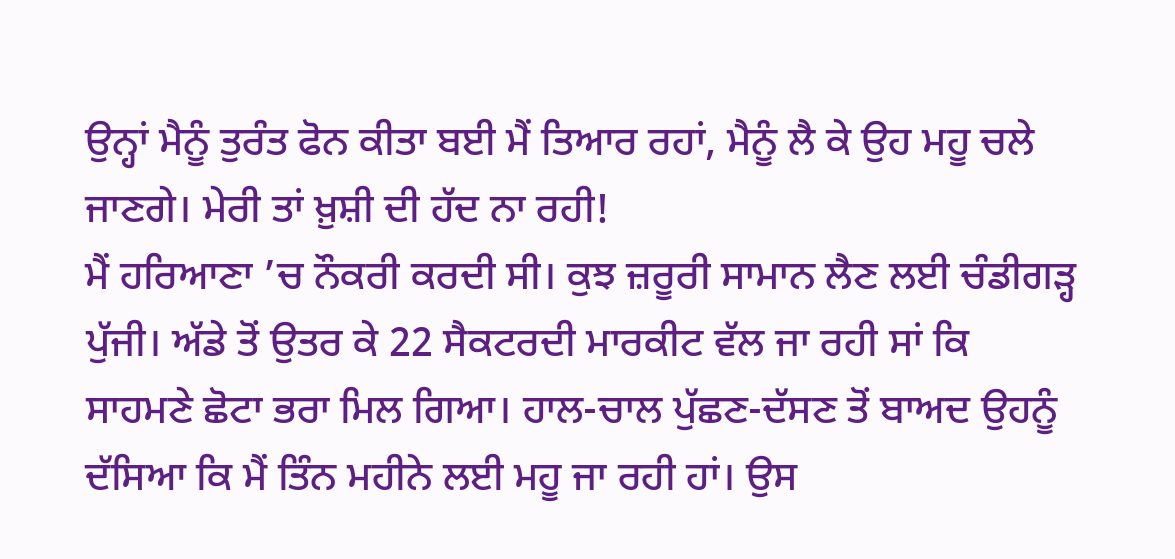ਉਨ੍ਹਾਂ ਮੈਨੂੰ ਤੁਰੰਤ ਫੋਨ ਕੀਤਾ ਬਈ ਮੈਂ ਤਿਆਰ ਰਹਾਂ, ਮੈਨੂੰ ਲੈ ਕੇ ਉਹ ਮਹੂ ਚਲੇ ਜਾਣਗੇ। ਮੇਰੀ ਤਾਂ ਖ਼ੁਸ਼ੀ ਦੀ ਹੱਦ ਨਾ ਰਹੀ!
ਮੈਂ ਹਰਿਆਣਾ ’ਚ ਨੌਕਰੀ ਕਰਦੀ ਸੀ। ਕੁਝ ਜ਼ਰੂਰੀ ਸਾਮਾਨ ਲੈਣ ਲਈ ਚੰਡੀਗੜ੍ਹ ਪੁੱਜੀ। ਅੱਡੇ ਤੋਂ ਉਤਰ ਕੇ 22 ਸੈਕਟਰਦੀ ਮਾਰਕੀਟ ਵੱਲ ਜਾ ਰਹੀ ਸਾਂ ਕਿ ਸਾਹਮਣੇ ਛੋਟਾ ਭਰਾ ਮਿਲ ਗਿਆ। ਹਾਲ-ਚਾਲ ਪੁੱਛਣ-ਦੱਸਣ ਤੋਂ ਬਾਅਦ ਉਹਨੂੰ ਦੱਸਿਆ ਕਿ ਮੈਂ ਤਿੰਨ ਮਹੀਨੇ ਲਈ ਮਹੂ ਜਾ ਰਹੀ ਹਾਂ। ਉਸ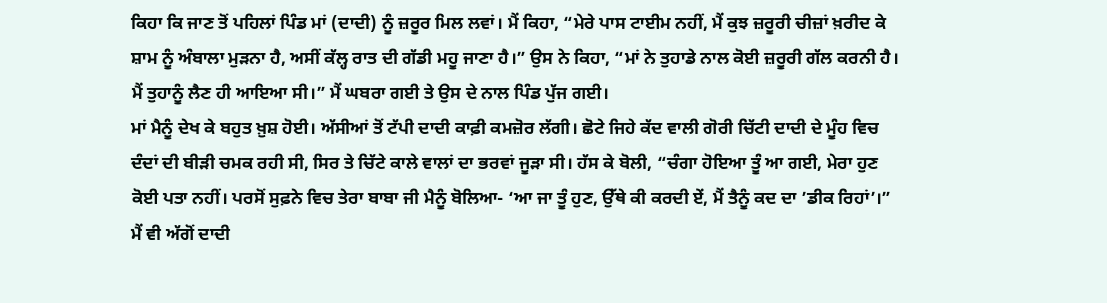ਕਿਹਾ ਕਿ ਜਾਣ ਤੋਂ ਪਹਿਲਾਂ ਪਿੰਡ ਮਾਂ (ਦਾਦੀ) ਨੂੰ ਜ਼ਰੂਰ ਮਿਲ ਲਵਾਂ। ਮੈਂ ਕਿਹਾ, “ਮੇਰੇ ਪਾਸ ਟਾਈਮ ਨਹੀਂ, ਮੈਂ ਕੁਝ ਜ਼ਰੂਰੀ ਚੀਜ਼ਾਂ ਖ਼ਰੀਦ ਕੇ ਸ਼ਾਮ ਨੂੰ ਅੰਬਾਲਾ ਮੁੜਨਾ ਹੈ, ਅਸੀਂ ਕੱਲ੍ਹ ਰਾਤ ਦੀ ਗੱਡੀ ਮਹੂ ਜਾਣਾ ਹੈ।” ਉਸ ਨੇ ਕਿਹਾ, “ਮਾਂ ਨੇ ਤੁਹਾਡੇ ਨਾਲ ਕੋਈ ਜ਼ਰੂਰੀ ਗੱਲ ਕਰਨੀ ਹੈ। ਮੈਂ ਤੁਹਾਨੂੰ ਲੈਣ ਹੀ ਆਇਆ ਸੀ।” ਮੈਂ ਘਬਰਾ ਗਈ ਤੇ ਉਸ ਦੇ ਨਾਲ ਪਿੰਡ ਪੁੱਜ ਗਈ।
ਮਾਂ ਮੈਨੂੰ ਦੇਖ ਕੇ ਬਹੁਤ ਖ਼ੁਸ਼ ਹੋਈ। ਅੱਸੀਆਂ ਤੋਂ ਟੱਪੀ ਦਾਦੀ ਕਾਫ਼ੀ ਕਮਜ਼ੋਰ ਲੱਗੀ। ਛੋਟੇ ਜਿਹੇ ਕੱਦ ਵਾਲੀ ਗੋਰੀ ਚਿੱਟੀ ਦਾਦੀ ਦੇ ਮੂੰਹ ਵਿਚ ਦੰਦਾਂ ਦੀ ਬੀੜੀ ਚਮਕ ਰਹੀ ਸੀ, ਸਿਰ ਤੇ ਚਿੱਟੇ ਕਾਲੇ ਵਾਲਾਂ ਦਾ ਭਰਵਾਂ ਜੂੜਾ ਸੀ। ਹੱਸ ਕੇ ਬੋਲੀ, “ਚੰਗਾ ਹੋਇਆ ਤੂੰ ਆ ਗਈ, ਮੇਰਾ ਹੁਣ ਕੋਈ ਪਤਾ ਨਹੀਂ। ਪਰਸੋਂ ਸੁਫ਼ਨੇ ਵਿਚ ਤੇਰਾ ਬਾਬਾ ਜੀ ਮੈਨੂੰ ਬੋਲਿਆ- ‘ਆ ਜਾ ਤੂੰ ਹੁਣ, ਉੱਥੇ ਕੀ ਕਰਦੀ ਏਂ, ਮੈਂ ਤੈਨੂੰ ਕਦ ਦਾ ’ਡੀਕ ਰਿਹਾਂ’।”
ਮੈਂ ਵੀ ਅੱਗੋਂ ਦਾਦੀ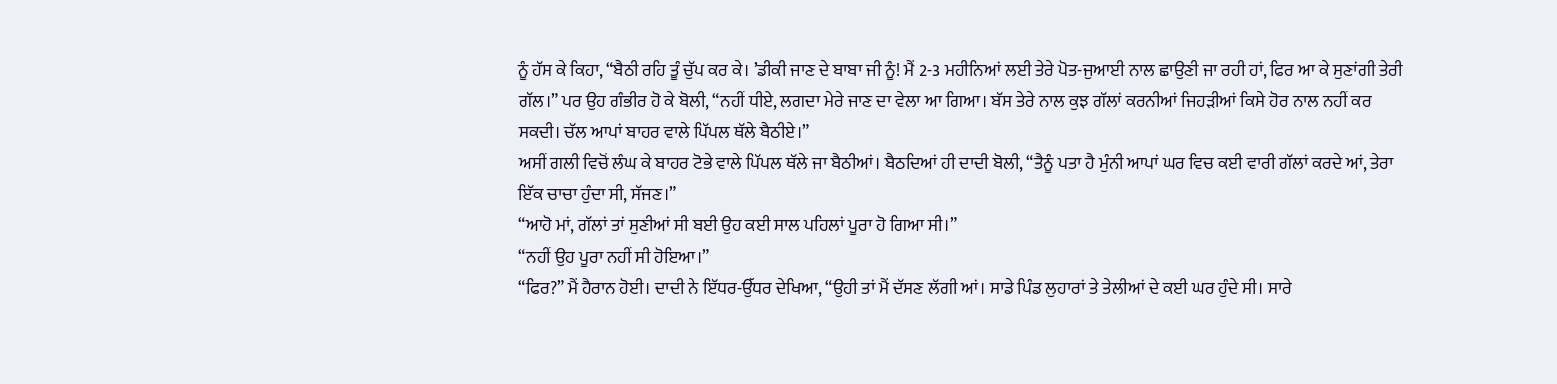ਨੂੰ ਹੱਸ ਕੇ ਕਿਹਾ, “ਬੈਠੀ ਰਹਿ ਤੂੰ ਚੁੱਪ ਕਰ ਕੇ। ’ਡੀਕੀ ਜਾਣ ਦੇ ਬਾਬਾ ਜੀ ਨੂੰ! ਮੈਂ 2-3 ਮਹੀਨਿਆਂ ਲਈ ਤੇਰੇ ਪੋਤ-ਜੁਆਈ ਨਾਲ ਛਾਉਣੀ ਜਾ ਰਹੀ ਹਾਂ, ਫਿਰ ਆ ਕੇ ਸੁਣਾਂਗੀ ਤੇਰੀ ਗੱਲ।” ਪਰ ਉਹ ਗੰਭੀਰ ਹੋ ਕੇ ਬੋਲੀ, “ਨਹੀਂ ਧੀਏ, ਲਗਦਾ ਮੇਰੇ ਜਾਣ ਦਾ ਵੇਲਾ ਆ ਗਿਆ। ਬੱਸ ਤੇਰੇ ਨਾਲ ਕੁਝ ਗੱਲਾਂ ਕਰਨੀਆਂ ਜਿਹੜੀਆਂ ਕਿਸੇ ਹੋਰ ਨਾਲ ਨਹੀਂ ਕਰ ਸਕਦੀ। ਚੱਲ ਆਪਾਂ ਬਾਹਰ ਵਾਲੇ ਪਿੱਪਲ ਥੱਲੇ ਬੈਠੀਏ।”
ਅਸੀਂ ਗਲੀ ਵਿਚੋਂ ਲੰਘ ਕੇ ਬਾਹਰ ਟੋਭੇ ਵਾਲੇ ਪਿੱਪਲ ਥੱਲੇ ਜਾ ਬੈਠੀਆਂ। ਬੈਠਦਿਆਂ ਹੀ ਦਾਦੀ ਬੋਲੀ, “ਤੈਨੂੰ ਪਤਾ ਹੈ ਮੁੰਨੀ ਆਪਾਂ ਘਰ ਵਿਚ ਕਈ ਵਾਰੀ ਗੱਲਾਂ ਕਰਦੇ ਆਂ, ਤੇਰਾ ਇੱਕ ਚਾਚਾ ਹੁੰਦਾ ਸੀ, ਸੱਜਣ।”
“ਆਹੋ ਮਾਂ, ਗੱਲਾਂ ਤਾਂ ਸੁਣੀਆਂ ਸੀ ਬਈ ਉਹ ਕਈ ਸਾਲ ਪਹਿਲਾਂ ਪੂਰਾ ਹੋ ਗਿਆ ਸੀ।”
“ਨਹੀਂ ਉਹ ਪੂਰਾ ਨਹੀਂ ਸੀ ਹੋਇਆ।”
“ਫਿਰ?” ਮੈਂ ਹੈਰਾਨ ਹੋਈ। ਦਾਦੀ ਨੇ ਇੱਧਰ-ਉੱਧਰ ਦੇਖਿਆ, “ਉਹੀ ਤਾਂ ਮੈਂ ਦੱਸਣ ਲੱਗੀ ਆਂ। ਸਾਡੇ ਪਿੰਡ ਲੁਹਾਰਾਂ ਤੇ ਤੇਲੀਆਂ ਦੇ ਕਈ ਘਰ ਹੁੰਦੇ ਸੀ। ਸਾਰੇ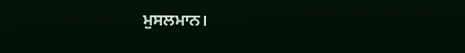ਮੁਸਲਮਾਨ।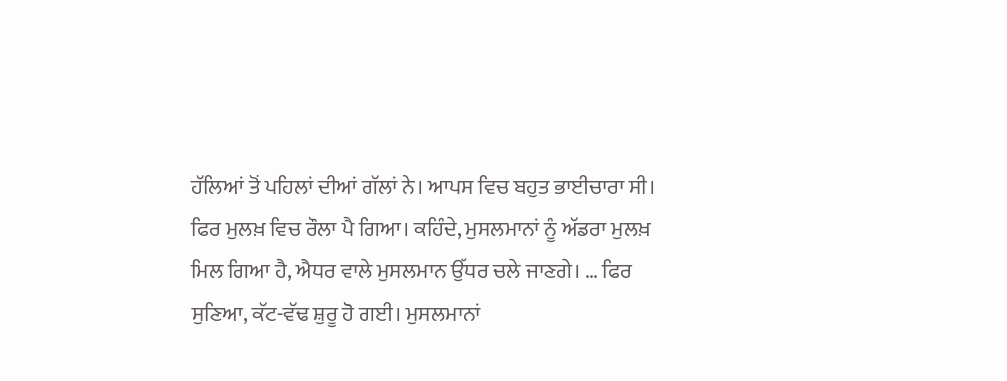ਹੱਲਿਆਂ ਤੋਂ ਪਹਿਲਾਂ ਦੀਆਂ ਗੱਲਾਂ ਨੇ। ਆਪਸ ਵਿਚ ਬਹੁਤ ਭਾਈਚਾਰਾ ਸੀ। ਫਿਰ ਮੁਲਖ਼ ਵਿਚ ਰੌਲਾ ਪੈ ਗਿਆ। ਕਹਿੰਦੇ, ਮੁਸਲਮਾਨਾਂ ਨੂੰ ਅੱਡਰਾ ਮੁਲਖ਼ ਮਿਲ ਗਿਆ ਹੈ, ਐਧਰ ਵਾਲੇ ਮੁਸਲਮਾਨ ਉੱਧਰ ਚਲੇ ਜਾਣਗੇ। … ਫਿਰ ਸੁਣਿਆ, ਕੱਟ-ਵੱਢ ਸ਼ੁਰੂ ਹੋ ਗਈ। ਮੁਸਲਮਾਨਾਂ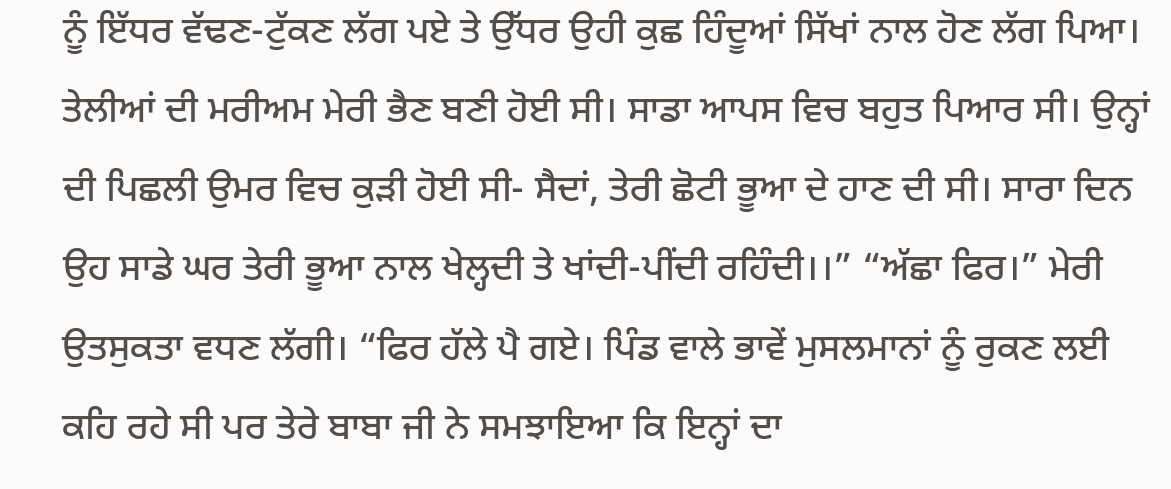ਨੂੰ ਇੱਧਰ ਵੱਢਣ-ਟੁੱਕਣ ਲੱਗ ਪਏ ਤੇ ਉੱਧਰ ਉਹੀ ਕੁਛ ਹਿੰਦੂਆਂ ਸਿੱਖਾਂ ਨਾਲ ਹੋਣ ਲੱਗ ਪਿਆ। ਤੇਲੀਆਂ ਦੀ ਮਰੀਅਮ ਮੇਰੀ ਭੈਣ ਬਣੀ ਹੋਈ ਸੀ। ਸਾਡਾ ਆਪਸ ਵਿਚ ਬਹੁਤ ਪਿਆਰ ਸੀ। ਉਨ੍ਹਾਂ ਦੀ ਪਿਛਲੀ ਉਮਰ ਵਿਚ ਕੁੜੀ ਹੋਈ ਸੀ- ਸੈਦਾਂ, ਤੇਰੀ ਛੋਟੀ ਭੂਆ ਦੇ ਹਾਣ ਦੀ ਸੀ। ਸਾਰਾ ਦਿਨ ਉਹ ਸਾਡੇ ਘਰ ਤੇਰੀ ਭੂਆ ਨਾਲ ਖੇਲ੍ਹਦੀ ਤੇ ਖਾਂਦੀ-ਪੀਂਦੀ ਰਹਿੰਦੀ।।” “ਅੱਛਾ ਫਿਰ।” ਮੇਰੀ ਉਤਸੁਕਤਾ ਵਧਣ ਲੱਗੀ। “ਫਿਰ ਹੱਲੇ ਪੈ ਗਏ। ਪਿੰਡ ਵਾਲੇ ਭਾਵੇਂ ਮੁਸਲਮਾਨਾਂ ਨੂੰ ਰੁਕਣ ਲਈ ਕਹਿ ਰਹੇ ਸੀ ਪਰ ਤੇਰੇ ਬਾਬਾ ਜੀ ਨੇ ਸਮਝਾਇਆ ਕਿ ਇਨ੍ਹਾਂ ਦਾ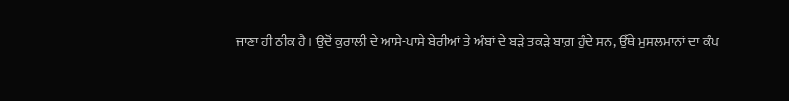ਜਾਣਾ ਹੀ ਠੀਕ ਹੈ। ਉਦੋਂ ਕੁਰਾਲੀ ਦੇ ਆਸੇ-ਪਾਸੇ ਬੇਰੀਆਂ ਤੇ ਅੰਬਾਂ ਦੇ ਬੜੇ ਤਕੜੇ ਬਾਗ਼ ਹੁੰਦੇ ਸਨ, ਉੱਥੇ ਮੁਸਲਮਾਨਾਂ ਦਾ ਕੰਪ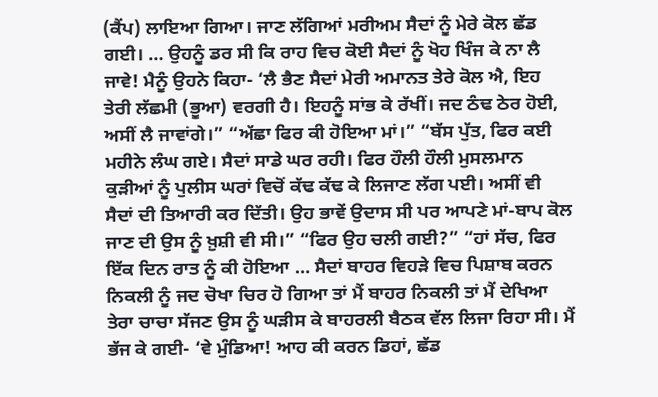(ਕੈਂਪ) ਲਾਇਆ ਗਿਆ। ਜਾਣ ਲੱਗਿਆਂ ਮਰੀਅਮ ਸੈਦਾਂ ਨੂੰ ਮੇਰੇ ਕੋਲ ਛੱਡ ਗਈ। … ਉਹਨੂੰ ਡਰ ਸੀ ਕਿ ਰਾਹ ਵਿਚ ਕੋਈ ਸੈਦਾਂ ਨੂੰ ਖੋਹ ਖਿੰਜ ਕੇ ਨਾ ਲੈ ਜਾਵੇ! ਮੈਨੂੰ ਉਹਨੇ ਕਿਹਾ- ‘ਲੈ ਭੈਣ ਸੈਦਾਂ ਮੇਰੀ ਅਮਾਨਤ ਤੇਰੇ ਕੋਲ ਐ, ਇਹ ਤੇਰੀ ਲੱਛਮੀ (ਭੂਆ) ਵਰਗੀ ਹੈ। ਇਹਨੂੰ ਸਾਂਭ ਕੇ ਰੱਖੀਂ। ਜਦ ਠੰਢ ਠੇਰ ਹੋਈ, ਅਸੀਂ ਲੈ ਜਾਵਾਂਗੇ।” “ਅੱਛਾ ਫਿਰ ਕੀ ਹੋਇਆ ਮਾਂ।” “ਬੱਸ ਪੁੱਤ, ਫਿਰ ਕਈ ਮਹੀਨੇ ਲੰਘ ਗਏ। ਸੈਦਾਂ ਸਾਡੇ ਘਰ ਰਹੀ। ਫਿਰ ਹੌਲੀ ਹੌਲੀ ਮੁਸਲਮਾਨ ਕੁੜੀਆਂ ਨੂੰ ਪੁਲੀਸ ਘਰਾਂ ਵਿਚੋਂ ਕੱਢ ਕੱਢ ਕੇ ਲਿਜਾਣ ਲੱਗ ਪਈ। ਅਸੀਂ ਵੀ ਸੈਦਾਂ ਦੀ ਤਿਆਰੀ ਕਰ ਦਿੱਤੀ। ਉਹ ਭਾਵੇਂ ਉਦਾਸ ਸੀ ਪਰ ਆਪਣੇ ਮਾਂ-ਬਾਪ ਕੋਲ ਜਾਣ ਦੀ ਉਸ ਨੂੰ ਖ਼ੁਸ਼ੀ ਵੀ ਸੀ।” “ਫਿਰ ਉਹ ਚਲੀ ਗਈ?” “ਹਾਂ ਸੱਚ, ਫਿਰ ਇੱਕ ਦਿਨ ਰਾਤ ਨੂੰ ਕੀ ਹੋਇਆ … ਸੈਦਾਂ ਬਾਹਰ ਵਿਹੜੇ ਵਿਚ ਪਿਸ਼ਾਬ ਕਰਨ ਨਿਕਲੀ ਨੂੰ ਜਦ ਚੋਖਾ ਚਿਰ ਹੋ ਗਿਆ ਤਾਂ ਮੈਂ ਬਾਹਰ ਨਿਕਲੀ ਤਾਂ ਮੈਂ ਦੇਖਿਆ ਤੇਰਾ ਚਾਚਾ ਸੱਜਣ ਉਸ ਨੂੰ ਘੜੀਸ ਕੇ ਬਾਹਰਲੀ ਬੈਠਕ ਵੱਲ ਲਿਜਾ ਰਿਹਾ ਸੀ। ਮੈਂ ਭੱਜ ਕੇ ਗਈ- ‘ਵੇ ਮੁੰਡਿਆ! ਆਹ ਕੀ ਕਰਨ ਡਿਹਾਂ, ਛੱਡ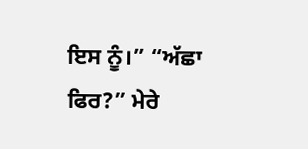ਇਸ ਨੂੰ।” “ਅੱਛਾ ਫਿਰ?” ਮੇਰੇ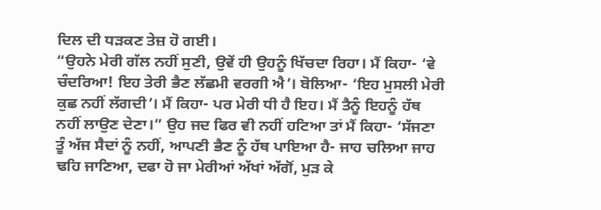ਦਿਲ ਦੀ ਧੜਕਣ ਤੇਜ਼ ਹੋ ਗਈ।
“ਉਹਨੇ ਮੇਰੀ ਗੱਲ ਨਹੀਂ ਸੁਣੀ, ਉਵੇਂ ਹੀ ਉਹਨੂੰ ਖਿੱਚਦਾ ਰਿਹਾ। ਮੈਂ ਕਿਹਾ- ‘ਵੇ ਚੰਦਰਿਆ! ਇਹ ਤੇਰੀ ਭੈਣ ਲੱਛਮੀ ਵਰਗੀ ਐ’। ਬੋਲਿਆ- ‘ਇਹ ਮੁਸਲੀ ਮੇਰੀ ਕੁਛ ਨਹੀਂ ਲੱਗਦੀ’। ਮੈਂ ਕਿਹਾ- ਪਰ ਮੇਰੀ ਧੀ ਹੈ ਇਹ। ਮੈਂ ਤੈਨੂੰ ਇਹਨੂੰ ਹੱਥ ਨਹੀਂ ਲਾਉਣ ਦੇਣਾ।” ਉਹ ਜਦ ਫਿਰ ਵੀ ਨਹੀਂ ਹਟਿਆ ਤਾਂ ਮੈਂ ਕਿਹਾ- ‘ਸੱਜਣਾ ਤੂੰ ਅੱਜ ਸੈਦਾਂ ਨੂੰ ਨਹੀਂ, ਆਪਣੀ ਭੈਣ ਨੂੰ ਹੱਥ ਪਾਇਆ ਹੈ- ਜਾਹ ਚਲਿਆ ਜਾਹ ਢਹਿ ਜਾਣਿਆ, ਦਫਾ ਹੋ ਜਾ ਮੇਰੀਆਂ ਅੱਖਾਂ ਅੱਗੋਂ, ਮੁੜ ਕੇ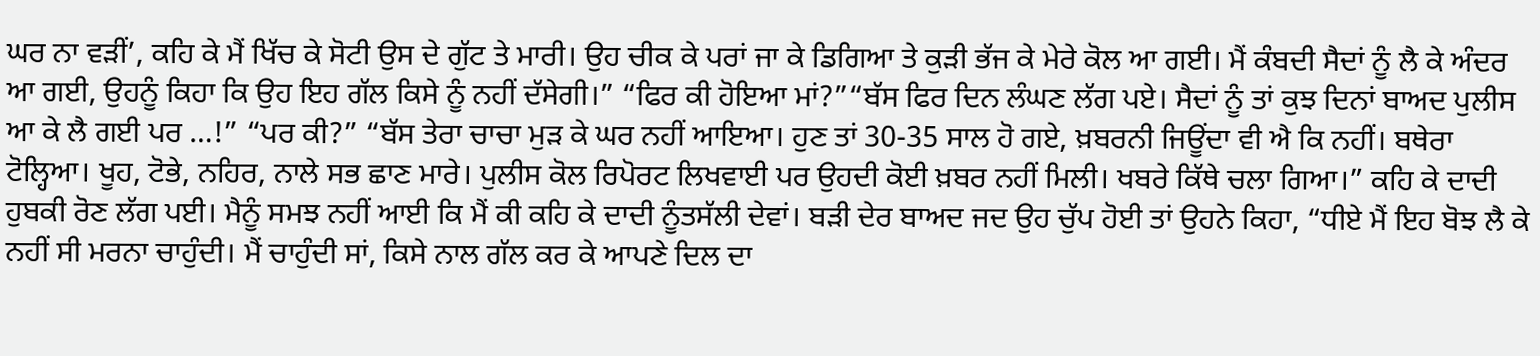ਘਰ ਨਾ ਵੜੀਂ’, ਕਹਿ ਕੇ ਮੈਂ ਖਿੱਚ ਕੇ ਸੋਟੀ ਉਸ ਦੇ ਗੁੱਟ ਤੇ ਮਾਰੀ। ਉਹ ਚੀਕ ਕੇ ਪਰਾਂ ਜਾ ਕੇ ਡਿਗਿਆ ਤੇ ਕੁੜੀ ਭੱਜ ਕੇ ਮੇਰੇ ਕੋਲ ਆ ਗਈ। ਮੈਂ ਕੰਬਦੀ ਸੈਦਾਂ ਨੂੰ ਲੈ ਕੇ ਅੰਦਰ ਆ ਗਈ, ਉਹਨੂੰ ਕਿਹਾ ਕਿ ਉਹ ਇਹ ਗੱਲ ਕਿਸੇ ਨੂੰ ਨਹੀਂ ਦੱਸੇਗੀ।” “ਫਿਰ ਕੀ ਹੋਇਆ ਮਾਂ?”“ਬੱਸ ਫਿਰ ਦਿਨ ਲੰਘਣ ਲੱਗ ਪਏ। ਸੈਦਾਂ ਨੂੰ ਤਾਂ ਕੁਝ ਦਿਨਾਂ ਬਾਅਦ ਪੁਲੀਸ ਆ ਕੇ ਲੈ ਗਈ ਪਰ …!” “ਪਰ ਕੀ?” “ਬੱਸ ਤੇਰਾ ਚਾਚਾ ਮੁੜ ਕੇ ਘਰ ਨਹੀਂ ਆਇਆ। ਹੁਣ ਤਾਂ 30-35 ਸਾਲ ਹੋ ਗਏ, ਖ਼ਬਰਨੀ ਜਿਊਂਦਾ ਵੀ ਐ ਕਿ ਨਹੀਂ। ਬਥੇਰਾ ਟੋਲ੍ਹਿਆ। ਖੂਹ, ਟੋਭੇ, ਨਹਿਰ, ਨਾਲੇ ਸਭ ਛਾਣ ਮਾਰੇ। ਪੁਲੀਸ ਕੋਲ ਰਿਪੋਰਟ ਲਿਖਵਾਈ ਪਰ ਉਹਦੀ ਕੋਈ ਖ਼ਬਰ ਨਹੀਂ ਮਿਲੀ। ਖਬਰੇ ਕਿੱਥੇ ਚਲਾ ਗਿਆ।” ਕਹਿ ਕੇ ਦਾਦੀ ਹੁਬਕੀ ਰੋਣ ਲੱਗ ਪਈ। ਮੈਨੂੰ ਸਮਝ ਨਹੀਂ ਆਈ ਕਿ ਮੈਂ ਕੀ ਕਹਿ ਕੇ ਦਾਦੀ ਨੂੰਤਸੱਲੀ ਦੇਵਾਂ। ਬੜੀ ਦੇਰ ਬਾਅਦ ਜਦ ਉਹ ਚੁੱਪ ਹੋਈ ਤਾਂ ਉਹਨੇ ਕਿਹਾ, “ਧੀਏ ਮੈਂ ਇਹ ਬੋਝ ਲੈ ਕੇ ਨਹੀਂ ਸੀ ਮਰਨਾ ਚਾਹੁੰਦੀ। ਮੈਂ ਚਾਹੁੰਦੀ ਸਾਂ, ਕਿਸੇ ਨਾਲ ਗੱਲ ਕਰ ਕੇ ਆਪਣੇ ਦਿਲ ਦਾ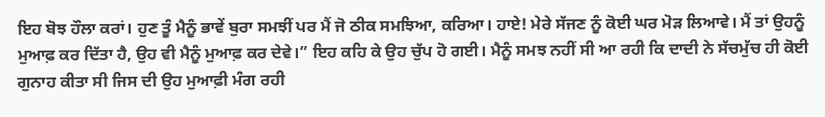ਇਹ ਬੋਝ ਹੌਲਾ ਕਰਾਂ। ਹੁਣ ਤੂੰ ਮੈਨੂੰ ਭਾਵੇਂ ਬੁਰਾ ਸਮਝੀਂ ਪਰ ਮੈਂ ਜੋ ਠੀਕ ਸਮਝਿਆ, ਕਰਿਆ। ਹਾਏ! ਮੇਰੇ ਸੱਜਣ ਨੂੰ ਕੋਈ ਘਰ ਮੋੜ ਲਿਆਵੇ। ਮੈਂ ਤਾਂ ਉਹਨੂੰ ਮੁਆਫ਼ ਕਰ ਦਿੱਤਾ ਹੈ, ਉਹ ਵੀ ਮੈਨੂੰ ਮੁਆਫ਼ ਕਰ ਦੇਵੇ।” ਇਹ ਕਹਿ ਕੇ ਉਹ ਚੁੱਪ ਹੋ ਗਈ। ਮੈਨੂੰ ਸਮਝ ਨਹੀਂ ਸੀ ਆ ਰਹੀ ਕਿ ਦਾਦੀ ਨੇ ਸੱਚਮੁੱਚ ਹੀ ਕੋਈ ਗੁਨਾਹ ਕੀਤਾ ਸੀ ਜਿਸ ਦੀ ਉਹ ਮੁਆਫ਼ੀ ਮੰਗ ਰਹੀ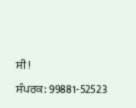ਸੀ!
ਸੰਪਰਕ: 99881-52523